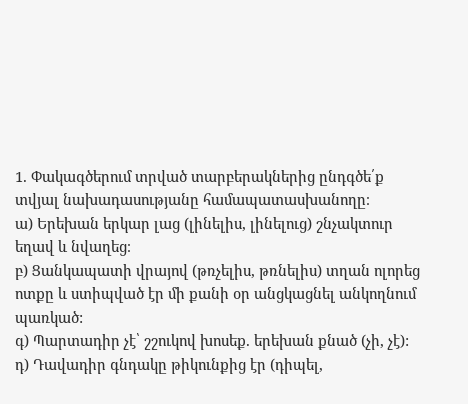1. Փակագծերում տրված տարբերակներից ընդգծե՛ք տվյալ նախադասությանը համապատասխանողը։
ա) Երեխան երկար լաց (լինելիս, լինելուց) շնչակտուր եղավ և նվաղեց։
բ) Ցանկապատի վրայով (թռչելիս, թռնելիս) տղան ոլորեց ոտքը և ստիպված էր մի քանի օր անցկացնել անկողնում պառկած:
գ) Պարտադիր չէ՝ շշուկով խոսեք. երեխան քնած (չի, չէ):
դ) Դավադիր գնդակը թիկունքից էր (դիպել,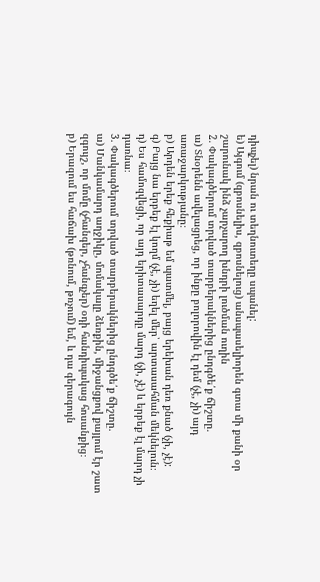դիպչել) նրան ու տեղնուտեղը սպանել:
ե) Այգում (զբոսնելիս, զբոսնելուց) անսպասելիորեն գտա մի քանի օր շարունակ ինձ չարչարող խնդրի լուծման ուղին
2. Փակագծերում տրված տարբերակներից ընդգծե՛ք ճիշտը.
ա) Տնօրենն ավելացրեց, որ ինքը բոլորովին էլ դեմ (չէ, չի) այդ առաջարկությանը։
բ) Արդեն երեք հեքիաթ եմ պատմել, բայց երեխան դեռ քնած (չի, չէ):
գ) Բայց նա երբեք էլ կողմ (չէ, չի) եղել մեր՝ արտասահման մեկնելուն։
դ) Ես համոզվեցի, որ այդ երիտասարդը մարդ (չի, չէ) և երբեք էլ մարդ չի դառնա։
3. Փակագծերում տրված տարբերակներից ընդգծե՛ք ճիշտը.
ա) Մանկամարդ աղջիկը, մոմակալը ձեռքին, միջանցքով քայլում էր շատ զգույշ, որ մոմը (չհանգեր, չհանգչեր) օդի հանդիպակաց հոսանքից։
բ) Երազում ես հաճախ (թռնում, թռչում) եմ, և դա գերագույն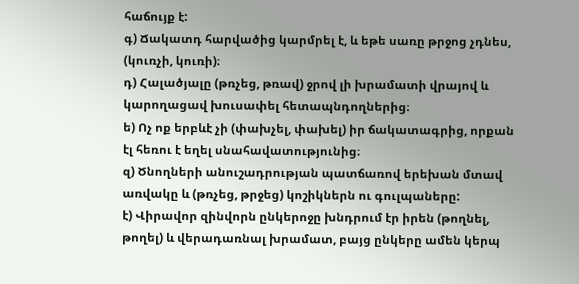հաճույք է:
գ) Ճակատդ հարվածից կարմրել է, և եթե սառը թրջոց չդնես, (կուռչի, կուռի)։
դ) Հալածյալը (թռչեց, թռավ) ջրով լի խրամատի վրայով և կարողացավ խուսափել հետապնդողներից։
ե) Ոչ ոք երբևէ չի (փախչել, փախել) իր ճակատագրից, որքան էլ հեռու է եղել սնահավատությունից։
զ) Ծնողների անուշադրության պատճառով երեխան մտավ առվակը և (թռչեց, թրջեց) կոշիկներն ու գուլպաները:
է) Վիրավոր զինվորն ընկերոջը խնդրում էր իրեն (թողնել, թողել) և վերադառնալ խրամատ, բայց ընկերը ամեն կերպ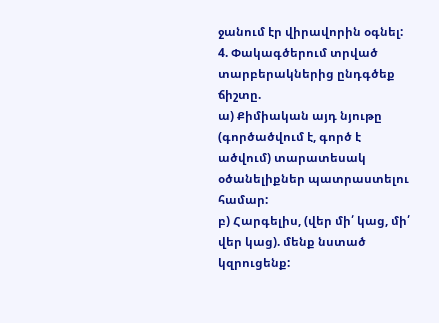ջանում էր վիրավորին օգնել:
4. Փակագծերում տրված տարբերակներից ընդգծեք ճիշտը.
ա) Քիմիական այդ նյութը (գործածվում է, գործ է ածվում) տարատեսակ օծանելիքներ պատրաստելու համար:
բ) Հարգելիս, (վեր մի՛ կաց, մի՛ վեր կաց). մենք նստած կզրուցենք: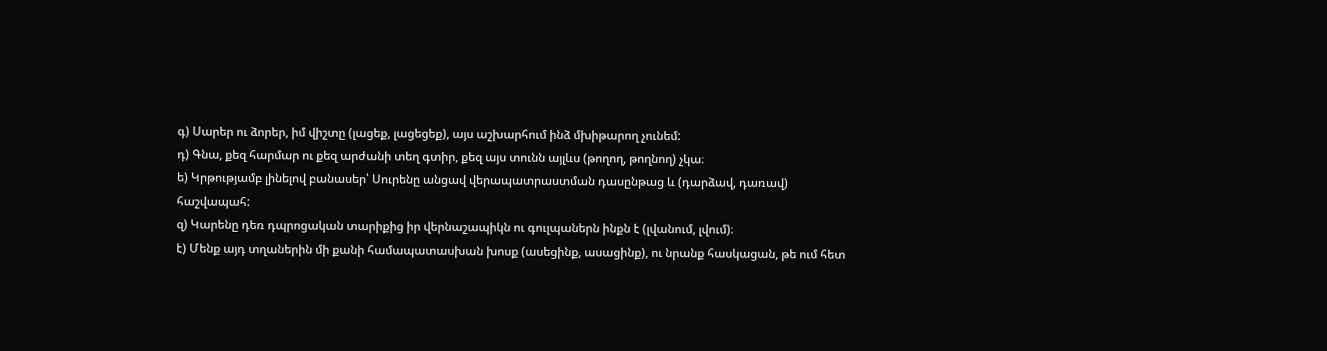գ) Սարեր ու ձորեր, իմ վիշտը (լացեք, լացեցեք), այս աշխարհում ինձ մխիթարող չունեմ:
դ) Գնա, քեզ հարմար ու քեզ արժանի տեղ գտիր, քեզ այս տունն այլևս (թողող, թողնող) չկա։
ե) Կրթությամբ լինելով բանասեր՝ Սուրենը անցավ վերապատրաստման դասընթաց և (դարձավ, դառավ) հաշվապահ:
զ) Կարենը դեռ դպրոցական տարիքից իր վերնաշապիկն ու գուլպաներն ինքն է (լվանում, լվում)։
է) Մենք այդ տղաներին մի քանի համապատասխան խոսք (ասեցինք, ասացինք), ու նրանք հասկացան, թե ում հետ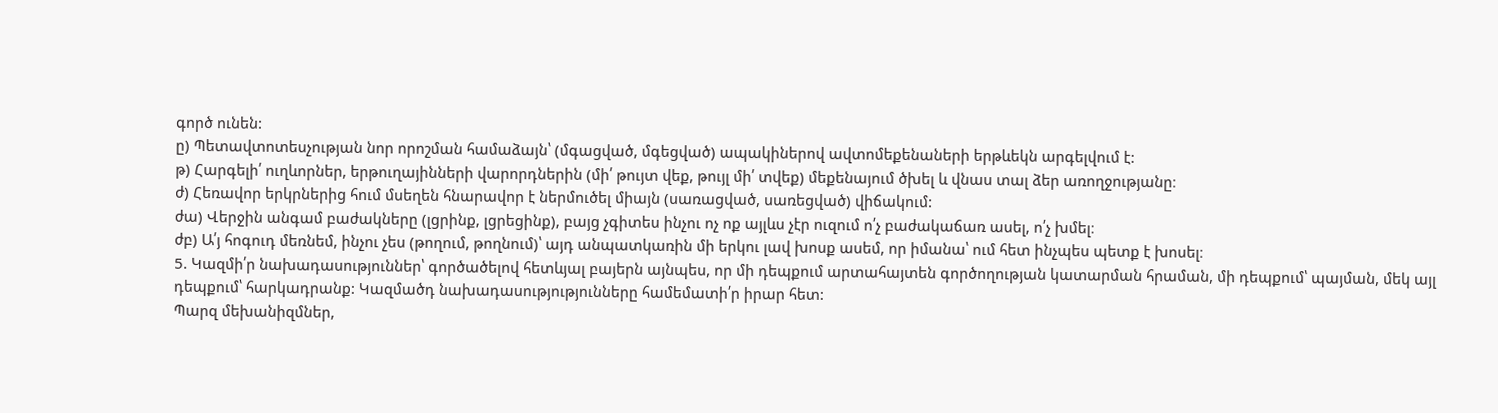գործ ունեն:
ը) Պետավտոտեսչության նոր որոշման համաձայն՝ (մգացված, մգեցված) ապակիներով ավտոմեքենաների երթևեկն արգելվում է:
թ) Հարգելի՛ ուղևորներ, երթուղայինների վարորդներին (մի՛ թույտ վեք, թույլ մի՛ տվեք) մեքենայում ծխել և վնաս տալ ձեր առողջությանը։
ժ) Հեռավոր երկրներից հում մսեղեն հնարավոր է ներմուծել միայն (սառացված, սառեցված) վիճակում:
ժա) Վերջին անգամ բաժակները (լցրինք, լցրեցինք), բայց չգիտես ինչու ոչ ոք այլևս չէր ուզում ո՛չ բաժակաճառ ասել, ո՛չ խմել։
ժբ) Ա՛յ հոգուդ մեռնեմ, ինչու չես (թողում, թողնում)՝ այդ անպատկառին մի երկու լավ խոսք ասեմ, որ իմանա՝ ում հետ ինչպես պետք է խոսել։
5. Կազմի՛ր նախադասություններ՝ գործածելով հետևյալ բայերն այնպես, որ մի դեպքում արտահայտեն գործողության կատարման հրաման, մի դեպքում՝ պայման, մեկ այլ դեպքում՝ հարկադրանք: Կազմածդ նախադասությությունները համեմատի՛ր իրար հետ:
Պարզ մեխանիզմներ,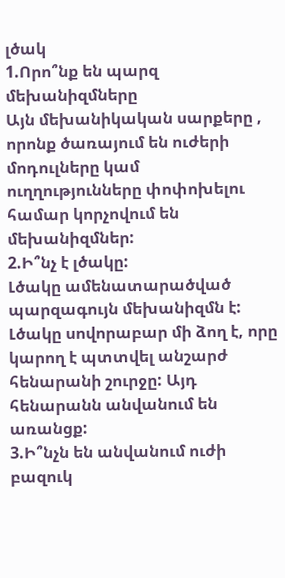լծակ
1.Որո՞նք են պարզ մեխանիզմները
Այն մեխանիկական սարքերը , որոնք ծառայում են ուժերի մոդուլները կամ ուղղությունները փոփոխելու համար կորչովում են մեխանիզմներ:
2.Ի՞նչ է լծակը:
Լծակը ամենատարածված պարզագույն մեխանիզմն է: Լծակը սովորաբար մի ձող է, որը կարող է պտտվել անշարժ հենարանի շուրջը: Այդ հենարանն անվանում են առանցք:
3.Ի՞նչն են անվանում ուժի բազուկ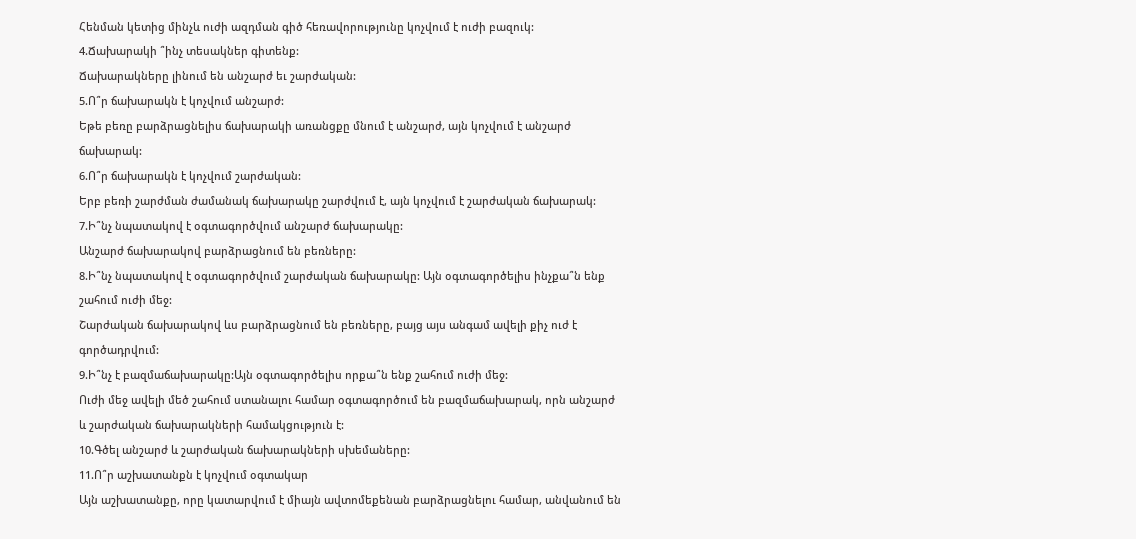Հենման կետից մինչև ուժի ազդման գիծ հեռավորությունը կոչվում է ուժի բազուկ:
4.Ճախարակի ՞ինչ տեսակներ գիտենք:
Ճախարակները լինում են անշարժ եւ շարժական:
5.Ո՞ր ճախարակն է կոչվում անշարժ:
Եթե բեռը բարձրացնելիս ճախարակի առանցքը մնում է անշարժ, այն կոչվում է անշարժ ճախարակ:
6.Ո՞ր ճախարակն է կոչվում շարժական:
Երբ բեռի շարժման ժամանակ ճախարակը շարժվում է, այն կոչվում է շարժական ճախարակ:
7.Ի՞նչ նպատակով է օգտագործվում անշարժ ճախարակը:
Անշարժ ճախարակով բարձրացնում են բեռները:
8.Ի՞նչ նպատակով է օգտագործվում շարժական ճախարակը: Այն օգտագործելիս ինչքա՞ն ենք շահում ուժի մեջ:
Շարժական ճախարակով ևս բարձրացնում են բեռները, բայց այս անգամ ավելի քիչ ուժ է գործադրվում:
9.Ի՞նչ է բազմաճախարակը:Այն օգտագործելիս որքա՞ն ենք շահում ուժի մեջ:
Ուժի մեջ ավելի մեծ շահում ստանալու համար օգտագործում են բազմաճախարակ, որն անշարժ և շարժական ճախարակների համակցություն է:
10.Գծել անշարժ և շարժական ճախարակների սխեմաները:
11.Ո՞ր աշխատանքն է կոչվում օգտակար
Այն աշխատանքը, որը կատարվում է միայն ավտոմեքենան բարձրացնելու համար, անվանում են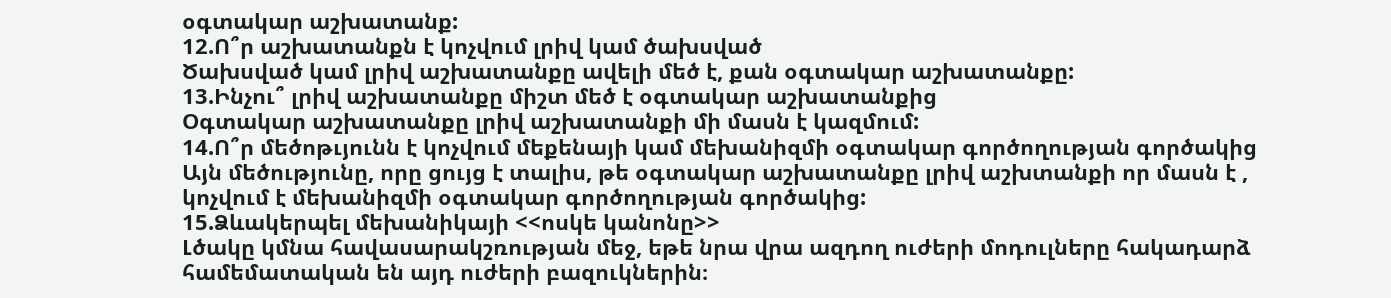օգտակար աշխատանք:
12.Ո՞ր աշխատանքն է կոչվում լրիվ կամ ծախսված
Ծախսված կամ լրիվ աշխատանքը ավելի մեծ է, քան օգտակար աշխատանքը:
13.Ինչու՞ լրիվ աշխատանքը միշտ մեծ է օգտակար աշխատանքից
Օգտակար աշխատանքը լրիվ աշխատանքի մի մասն է կազմում:
14.Ո՞ր մեծոթւյունն է կոչվում մեքենայի կամ մեխանիզմի օգտակար գործողության գործակից
Այն մեծությունը, որը ցույց է տալիս, թե օգտակար աշխատանքը լրիվ աշխտանքի որ մասն է , կոչվում է մեխանիզմի օգտակար գործողության գործակից:
15.Ձևակերպել մեխանիկայի <<ոսկե կանոնը>>
Լծակը կմնա հավասարակշռության մեջ, եթե նրա վրա ազդող ուժերի մոդուլները հակադարձ համեմատական են այդ ուժերի բազուկներին։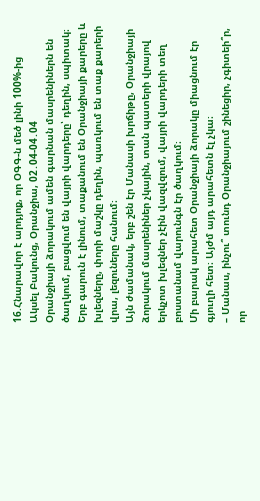16.Հնարավոր է արդյոք, որ ՕԳԳ-ն մեծ լինի 100%-ից
Ակսել Բակունց, Օրանջիա, 02․04-04․04
Օրանջիայի ձորակում ամեն գարնան մասրենիներն են ծաղկում, բացվում են վայրի վարդերը՝ դեղին, սպիտակ։ Երբ գարուն է լինում, տաքանում են Օրանջիայի քարերը և խլեզները, փորի մաշկը դեղին, պառկում են տաք քարերի վրա, լեզուները հանում։
Այն ժամանակ, երբ շեն էր Մանասի խրճիթը, Օրանջիայի ձորակում մասրենիներ չկային, տան պատերի վրայով երկչոտ խլեզներ չէին վազվզում, վայրի վարդերի տեղ բոստանամ վարունգն էր ծաղկում։
Մի բարակ արահետ Օրանջիայի ձորակը միացնում էր գյուղի հետ։ Այժմ այդ արահետն էլ չկա։
– Մանաս, ինչու՞ տունդ Օրանջիայում շինեցիր, չգիտեի՞ր, որ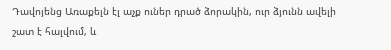Դավոյենց Առաքելն էլ աչք ուներ դրած ձորակին, ուր ձյունն ավելի շատ է հալվում, և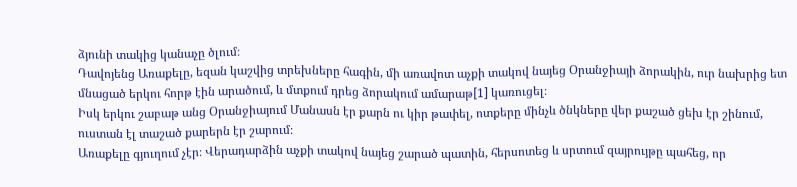ձյունի տակից կանաչը ծլում։
Դավոյենց Առաքելը, եզան կաշվից տրեխները հագին, մի առավոտ աչքի տակով նայեց Օրանջիայի ձորակին, ուր նախրից ետ մնացած երկու հորթ էին արածում, և մտքում դրեց ձորակում ամարաթ[1] կառուցել։
Իսկ երկու շաբաթ անց Օրանջիայում Մանասն էր քարն ու կիր թափել, ոտքերը մինչև ծնկները վեր քաշած ցեխ էր շինում, ուստան էլ տաշած քարերն էր շարում։
Առաքելը գյուղում չէր։ Վերադարձին աչքի տակով նայեց շարած պատին, հերսոտեց և սրտում զայրույթը պահեց, որ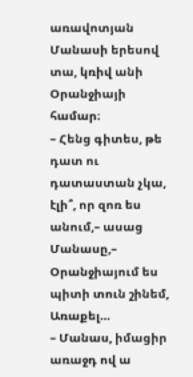առավոտյան Մանասի երեսով տա, կռիվ անի Օրանջիայի համար։
– Հենց գիտես, թե դատ ու դատաստան չկա, էլի՞, որ զոռ ես անում,– ասաց Մանասը,– Օրանջիայում ես պիտի տուն շինեմ, Առաքել…
– Մանաս, իմացիր առաջդ ով ա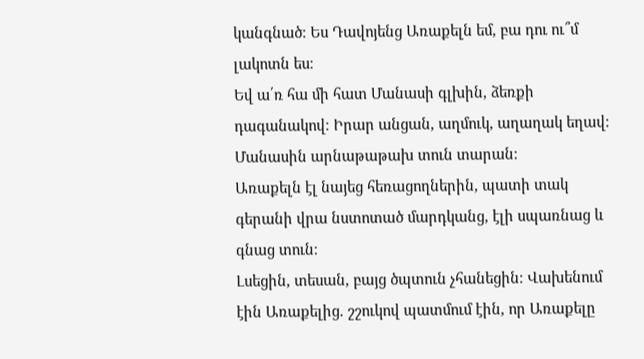կանգնած։ Ես Դավոյենց Առաքելն եմ, բա դու ու՞մ լակոտն ես։
Եվ ա՛ռ հա մի հատ Մանասի գլխին, ձեռքի դագանակով։ Իրար անցան, աղմուկ, աղաղակ եղավ։ Մանասին արնաթաթախ տուն տարան։
Առաքելն էլ նայեց հեռացողներին, պատի տակ գերանի վրա նստոտած մարդկանց, էլի սպառնաց և գնաց տուն։
Լսեցին, տեսան, բայց ծպտուն չհանեցին։ Վախենում էին Առաքելից. շշուկով պատմում էին, որ Առաքելը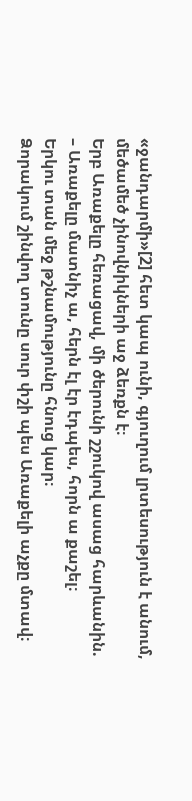«ջանդարմի»[2] հետ կապ ունի, գյուղում լրտեսություն է անում, մեծամեծ չինովնիկների աջ ձեռքն է։
Երբ Առաքելը հեռացավ, մի ծերունի շշուկով ասաց հարևանին.
– Առաքելը մատնիչ ա, հերն էլ էր էդպես, հորն ա քաշել։
Երկու տան մեջ թշնամությունը հնուց կար։
Ձորակում շինվող տունը սուր փշի պես Առաքելի աչքը մտավ։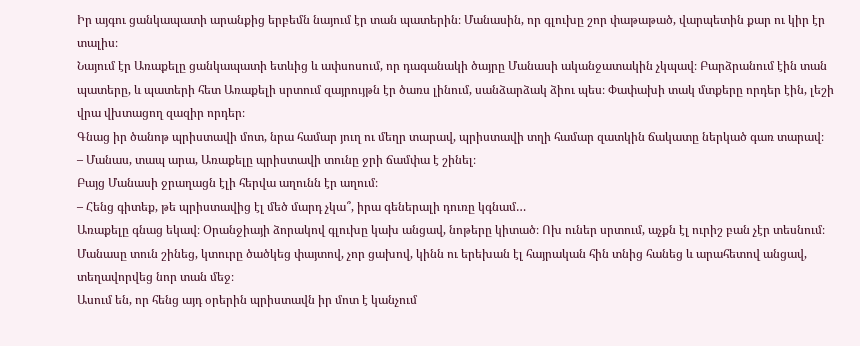Իր այգու ցանկապատի արանքից երբեմն նայում էր տան պատերին։ Մանասին, որ գլուխը շոր փաթաթած, վարպետին քար ու կիր էր տալիս։
Նայում էր Առաքելը ցանկապատի ետևից և ափսոսում, որ դագանակի ծայրը Մանասի ականջատակին չկպավ։ Բարձրանում էին տան պատերը, և պատերի հետ Առաքելի սրտում զայրույթն էր ծառս լինում, սանձարձակ ձիու պես։ Փափախի տակ մտքերը որդեր էին, լեշի վրա վխտացող զազիր որդեր։
Գնաց իր ծանոթ պրիստավի մոտ, նրա համար յուղ ու մեղր տարավ, պրիստավի տղի համար զատկին ճակատը ներկած գառ տարավ։
– Մանաս, տապ արա, Առաքելը պրիստավի տունը ջրի ճամփա է շինել։
Բայց Մանասի ջրաղացն էլի հերվա աղունն էր աղում։
– Հենց գիտեք, թե պրիստավից էլ մեծ մարդ չկա՞, իրա գեներալի դուռը կգնամ…
Առաքելը գնաց եկավ։ Օրանջիայի ձորակով գլուխը կախ անցավ, նոթերը կիտած։ Ոխ ուներ սրտում, աչքն էլ ուրիշ բան չէր տեսնում։
Մանասը տուն շինեց, կտուրը ծածկեց փայտով, չոր ցախով, կինն ու երեխան էլ հայրական հին տնից հանեց և արահետով անցավ, տեղավորվեց նոր տան մեջ։
Ասում են, որ հենց այդ օրերին պրիստավն իր մոտ է կանչում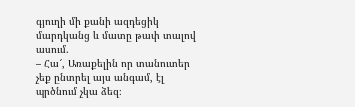գյուղի մի քանի ազդեցիկ մարդկանց և մատը թափ տալով ասում.
– Հա՜, Առաքելին որ տանուտեր չեք ընտրել այս անգամ, էլ պրծնում չկա ձեզ։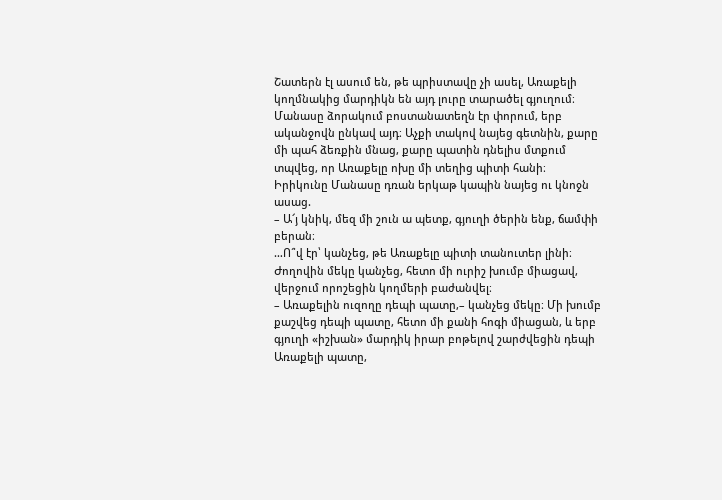Շատերն էլ ասում են, թե պրիստավը չի ասել, Առաքելի կողմնակից մարդիկն են այդ լուրը տարածել գյուղում։
Մանասը ձորակում բոստանատեղն էր փորում, երբ ականջովն ընկավ այդ։ Աչքի տակով նայեց գետնին, քարը մի պահ ձեռքին մնաց, քարը պատին դնելիս մտքում տպվեց, որ Առաքելը ոխը մի տեղից պիտի հանի։
Իրիկունը Մանասը դռան երկաթ կապին նայեց ու կնոջն ասաց.
– Ա՜յ կնիկ, մեզ մի շուն ա պետք, գյուղի ծերին ենք, ճամփի բերան։
…Ո՞վ էր՝ կանչեց, թե Առաքելը պիտի տանուտեր լինի։ Ժողովին մեկը կանչեց, հետո մի ուրիշ խումբ միացավ, վերջում որոշեցին կողմերի բաժանվել։
– Առաքելին ուզողը դեպի պատը,– կանչեց մեկը։ Մի խումբ քաշվեց դեպի պատը, հետո մի քանի հոգի միացան, և երբ գյուղի «իշխան» մարդիկ իրար բոթելով շարժվեցին դեպի Առաքելի պատը,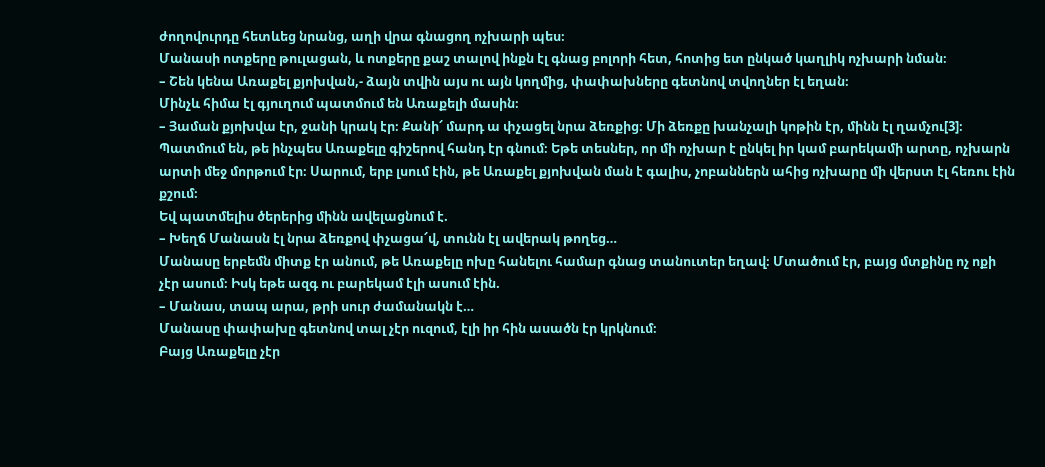ժողովուրդը հետևեց նրանց, աղի վրա գնացող ոչխարի պես։
Մանասի ոտքերը թուլացան, և ոտքերը քաշ տալով ինքն էլ գնաց բոլորի հետ, հոտից ետ ընկած կաղլիկ ոչխարի նման։
– Շեն կենա Առաքել քյոխվան,- ձայն տվին այս ու այն կողմից, փափախները գետնով տվողներ էլ եղան։
Մինչև հիմա էլ գյուղում պատմում են Առաքելի մասին։
– Յաման քյոխվա էր, ջանի կրակ էր։ Քանի՜ մարդ ա փչացել նրա ձեռքից։ Մի ձեռքը խանչալի կոթին էր, մինն էլ ղամչու[3]։
Պատմում են, թե ինչպես Առաքելը գիշերով հանդ էր գնում։ Եթե տեսներ, որ մի ոչխար է ընկել իր կամ բարեկամի արտը, ոչխարն արտի մեջ մորթում էր։ Սարում, երբ լսում էին, թե Առաքել քյոխվան ման է գալիս, չոբաններն ահից ոչխարը մի վերստ էլ հեռու էին քշում։
Եվ պատմելիս ծերերից մինն ավելացնում է.
– Խեղճ Մանասն էլ նրա ձեռքով փչացա՜վ, տունն էլ ավերակ թողեց…
Մանասը երբեմն միտք էր անում, թե Առաքելը ոխը հանելու համար գնաց տանուտեր եղավ։ Մտածում էր, բայց մտքինը ոչ ոքի չէր ասում։ Իսկ եթե ազգ ու բարեկամ էլի ասում էին.
– Մանաս, տապ արա, թրի սուր ժամանակն է…
Մանասը փափախը գետնով տալ չէր ուզում, էլի իր հին ասածն էր կրկնում։
Բայց Առաքելը չէր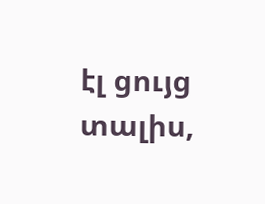էլ ցույց տալիս,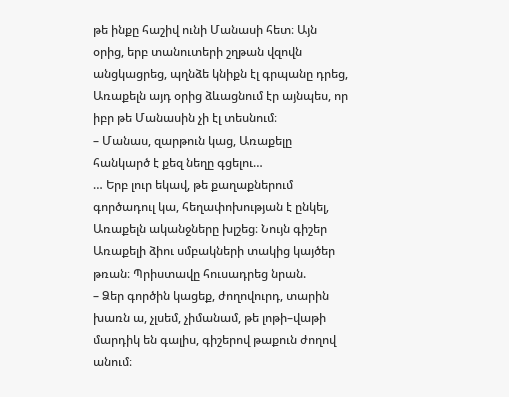թե ինքը հաշիվ ունի Մանասի հետ։ Այն օրից, երբ տանուտերի շղթան վզովն անցկացրեց, պղնձե կնիքն էլ գրպանը դրեց, Առաքելն այդ օրից ձևացնում էր այնպես, որ իբր թե Մանասին չի էլ տեսնում։
– Մանաս, զարթուն կաց, Առաքելը հանկարծ է քեզ նեղը գցելու…
… Երբ լուր եկավ, թե քաղաքներում գործադուլ կա, հեղափոխության է ընկել, Առաքելն ականջները խլշեց։ Նույն գիշեր Առաքելի ձիու սմբակների տակից կայծեր թռան։ Պրիստավը հուսադրեց նրան.
– Ձեր գործին կացեք, ժողովուրդ, տարին խառն ա, չլսեմ, չիմանամ, թե լոթի–վաթի մարդիկ են գալիս, գիշերով թաքուն ժողով անում։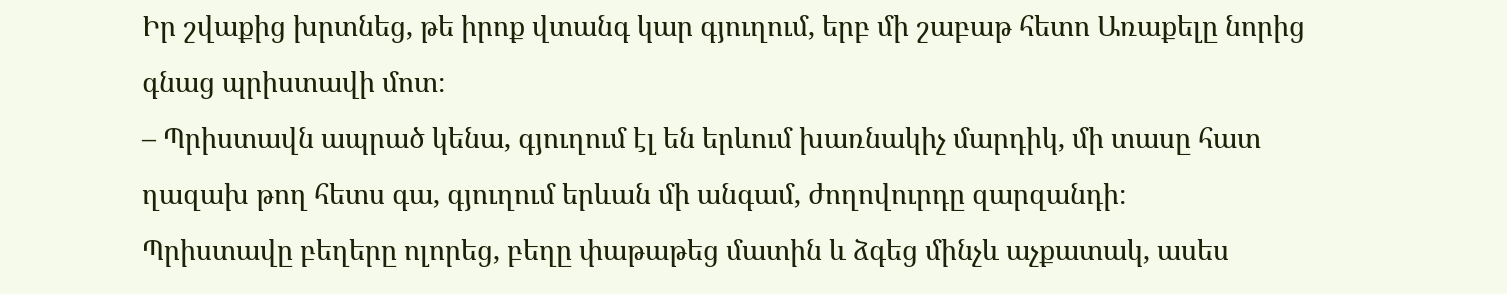Իր շվաքից խրտնեց, թե իրոք վտանգ կար գյուղում, երբ մի շաբաթ հետո Առաքելը նորից գնաց պրիստավի մոտ։
– Պրիստավն ապրած կենա, գյուղում էլ են երևում խառնակիչ մարդիկ, մի տասը հատ ղազախ թող հետս գա, գյուղում երևան մի անգամ, ժողովուրդը զարզանդի։
Պրիստավը բեղերը ոլորեց, բեղը փաթաթեց մատին և ձգեց մինչև աչքատակ, ասես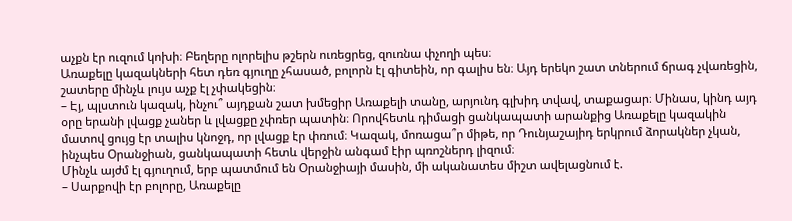աչքն էր ուզում կոխի։ Բեղերը ոլորելիս թշերն ուռեցրեց, զուռնա փչողի պես։
Առաքելը կազակների հետ դեռ գյուղը չհասած, բոլորն էլ գիտեին, որ գալիս են։ Այդ երեկո շատ տներում ճրագ չվառեցին, շատերը մինչև լույս աչք էլ չփակեցին։
– Էյ, պլստուն կազակ, ինչու՞ այդքան շատ խմեցիր Առաքելի տանը, արյունդ գլխիդ տվավ, տաքացար։ Մինաս, կինդ այդ օրը երանի լվացք չաներ և լվացքը չփռեր պատին։ Որովհետև դիմացի ցանկապատի արանքից Առաքելը կազակին մատով ցույց էր տալիս կնոջդ, որ լվացք էր փռում։ Կազակ, մոռացա՞ր միթե, որ Դունյաշայիդ երկրում ձորակներ չկան, ինչպես Օրանջիան, ցանկապատի հետև վերջին անգամ էիր պռոշներդ լիզում։
Մինչև այժմ էլ գյուղում, երբ պատմում են Օրանջիայի մասին, մի ականատես միշտ ավելացնում է.
– Սարքովի էր բոլորը, Առաքելը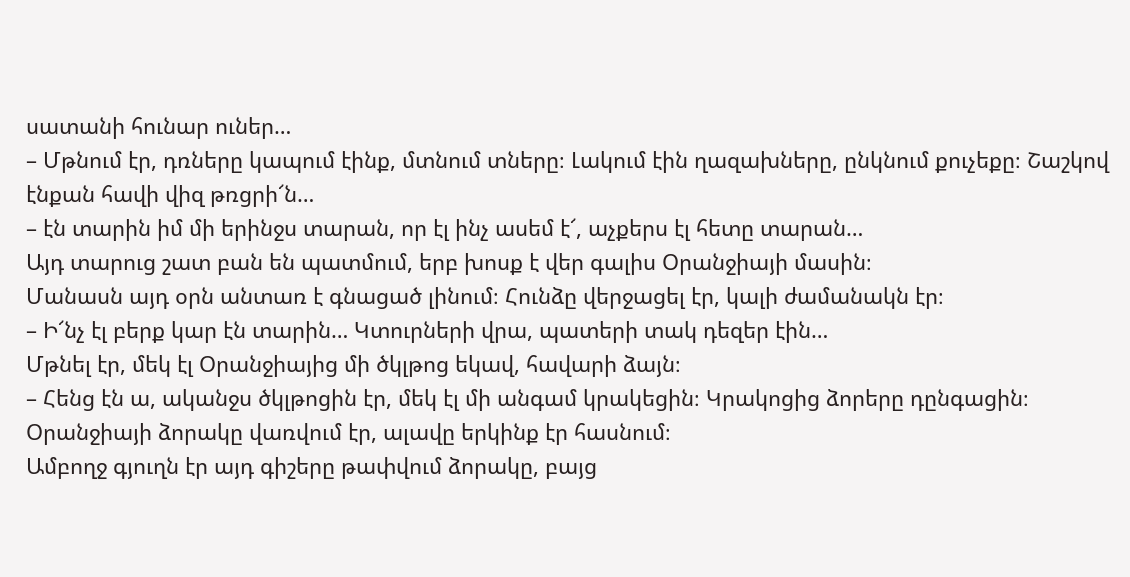սատանի հունար ուներ…
– Մթնում էր, դռները կապում էինք, մտնում տները։ Լակում էին ղազախները, ընկնում քուչեքը։ Շաշկով էնքան հավի վիզ թռցրի՜ն…
– էն տարին իմ մի երինջս տարան, որ էլ ինչ ասեմ է՜, աչքերս էլ հետը տարան…
Այդ տարուց շատ բան են պատմում, երբ խոսք է վեր գալիս Օրանջիայի մասին։
Մանասն այդ օրն անտառ է գնացած լինում։ Հունձը վերջացել էր, կալի ժամանակն էր։
– Ի՜նչ էլ բերք կար էն տարին… Կտուրների վրա, պատերի տակ դեզեր էին…
Մթնել էր, մեկ էլ Օրանջիայից մի ծկլթոց եկավ, հավարի ձայն։
– Հենց էն ա, ականջս ծկլթոցին էր, մեկ էլ մի անգամ կրակեցին։ Կրակոցից ձորերը դընգացին։ Օրանջիայի ձորակը վառվում էր, ալավը երկինք էր հասնում։
Ամբողջ գյուղն էր այդ գիշերը թափվում ձորակը, բայց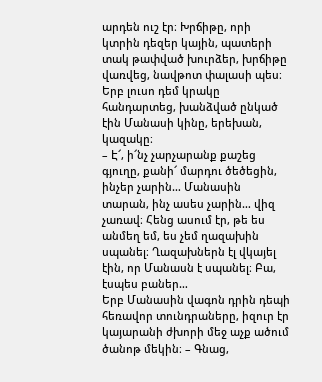արդեն ուշ էր։ Խրճիթը, որի կտրին դեզեր կային, պատերի տակ թափված խուրձեր, խրճիթը վառվեց, նավթոտ փալասի պես։ Երբ լուսո դեմ կրակը հանդարտեց, խանձված ընկած էին Մանասի կինը, երեխան, կազակը։
– Է՜, ի՜նչ չարչարանք քաշեց գյուղը, քանի՜ մարդու ծեծեցին, ինչեր չարին… Մանասին տարան, ինչ ասես չարին… վիզ չառավ։ Հենց ասում էր, թե ես անմեղ եմ, ես չեմ ղազախին սպանել։ Ղազախներն էլ վկայել էին, որ Մանասն է սպանել։ Բա, էսպես բաներ…
Երբ Մանասին վագոն դրին դեպի հեռավոր տունդրաները, իզուր էր կայարանի ժխորի մեջ աչք ածում ծանոթ մեկին։ – Գնաց,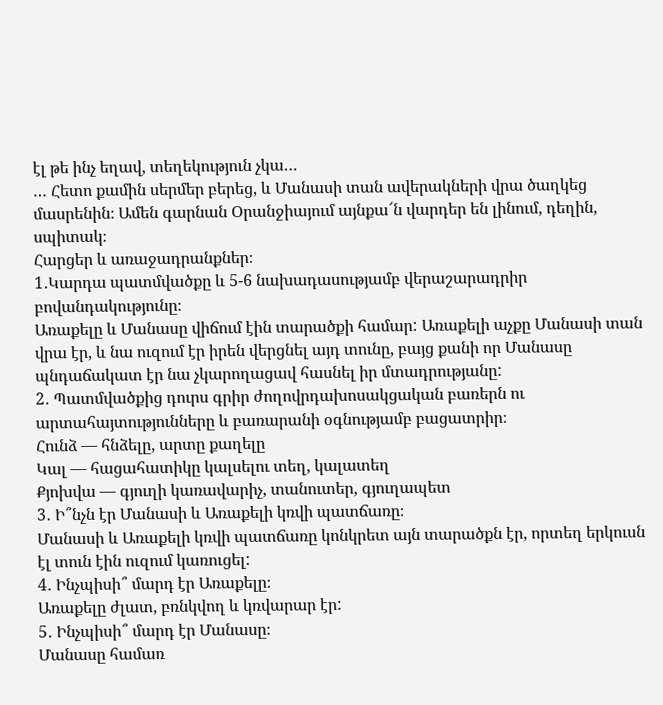էլ թե ինչ եղավ, տեղեկություն չկա…
… Հետո քամին սերմեր բերեց, և Մանասի տան ավերակների վրա ծաղկեց մասրենին։ Ամեն գարնան Օրանջիայում այնքա՜ն վարդեր են լինում, դեղին, սպիտակ։
Հարցեր և առաջադրանքներ։
1․Կարդա պատմվածքը և 5-6 նախադասությամբ վերաշարադրիր բովանդակությունը։
Առաքելը և Մանասը վիճում էին տարածքի համար: Առաքելի աչքը Մանասի տան վրա էր, և նա ուզում էր իրեն վերցնել այդ տունը, բայց քանի որ Մանասը պնդաճակատ էր նա չկարողացավ հասնել իր մտադրությանը:
2․ Պատմվածքից դուրս գրիր ժողովրդախոսակցական բառերն ու արտահայտությունները և բառարանի օգնությամբ բացատրիր։
Հունձ — հնձելը, արտը քաղելը
Կալ — հացահատիկը կալսելու տեղ, կալատեղ
Քյոխվա — գյուղի կառավարիչ, տանուտեր, գյուղապետ
3․ Ի՞նչն էր Մանասի և Առաքելի կռվի պատճառը։
Մանասի և Առաքելի կռվի պատճառը կոնկրետ այն տարածքն էր, որտեղ երկուսն էլ տուն էին ուզում կառուցել:
4․ Ինչպիսի՞ մարդ էր Առաքելը։
Առաքելը ժլատ, բռնկվող և կռվարար էր:
5․ Ինչպիսի՞ մարդ էր Մանասը։
Մանասը համառ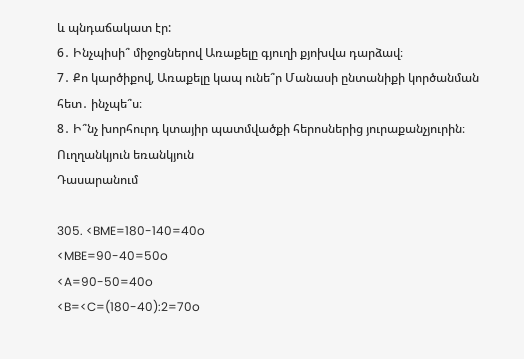և պնդաճակատ էր:
6․ Ինչպիսի՞ միջոցներով Առաքելը գյուղի քյոխվա դարձավ։
7․ Քո կարծիքով, Առաքելը կապ ունե՞ր Մանասի ընտանիքի կործանման հետ․ ինչպե՞ս։
8․ Ի՞նչ խորհուրդ կտայիր պատմվածքի հերոսներից յուրաքանչյուրին։
Ուղղանկյուն եռանկյուն
Դասարանում

305. <BME=180-140=40o
<MBE=90-40=50o
<A=90-50=40o
<B=<C=(180-40):2=70o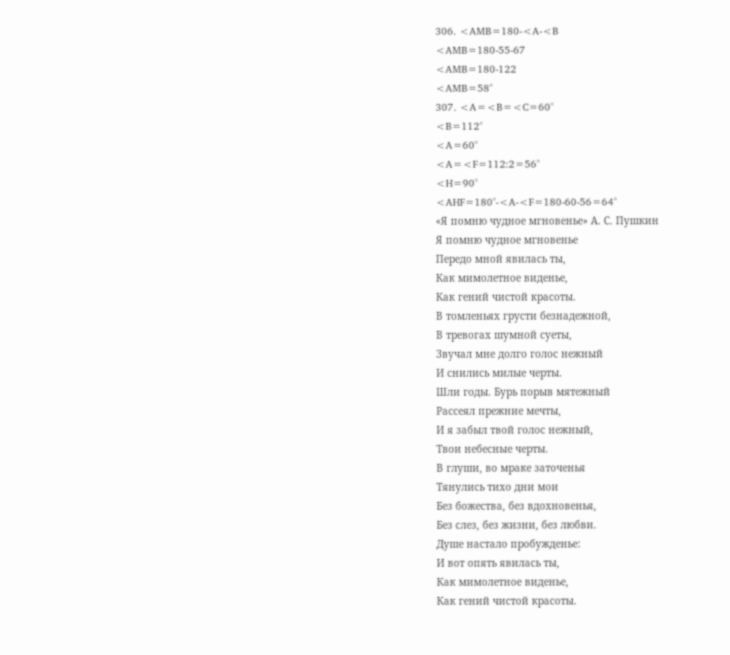306. <AMB=180-<A-<B
<AMB=180-55-67
<AMB=180-122
<AMB=58°
307. <A=<B=<C=60°
<B=112°
<A=60°
<A=<F=112:2=56°
<H=90°
<AHF=180°-<A-<F=180-60-56=64°
«Я помню чудное мгновенье» А. С. Пушкин
Я помню чудное мгновенье
Передо мной явилась ты,
Как мимолетное виденье,
Как гений чистой красоты.
В томленьях грусти безнадежной,
В тревогах шумной суеты,
Звучал мне долго голос нежный
И снились милые черты.
Шли годы. Бурь порыв мятежный
Рассеял прежние мечты,
И я забыл твой голос нежный,
Твои небесные черты.
В глуши, во мраке заточенья
Тянулись тихо дни мои
Без божества, без вдохновенья,
Без слез, без жизни, без любви.
Душе настало пробужденье:
И вот опять явилась ты,
Как мимолетное виденье,
Как гений чистой красоты.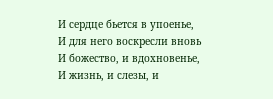И сердце бьется в упоенье,
И для него воскресли вновь
И божество, и вдохновенье,
И жизнь, и слезы, и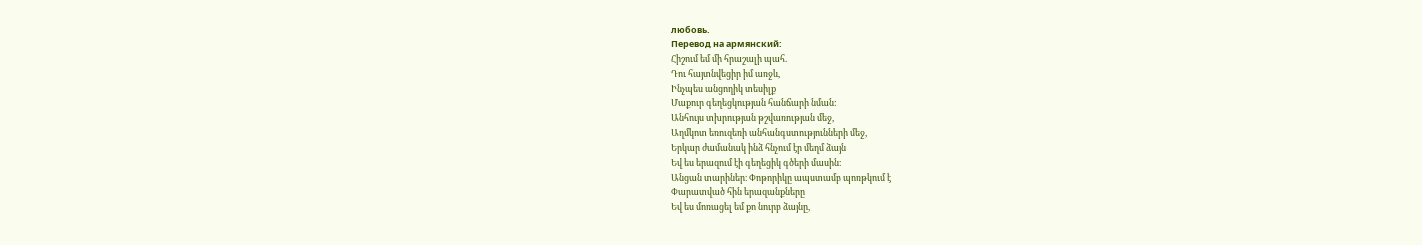любовь.
Перевод на армянский:
Հիշում եմ մի հրաշալի պահ.
Դու հայտնվեցիր իմ առջև,
Ինչպես անցողիկ տեսիլք
Մաքուր գեղեցկության հանճարի նման:
Անհույս տխրության թշվառության մեջ,
Աղմկոտ եռուզեռի անհանգստությունների մեջ,
Երկար ժամանակ ինձ հնչում էր մեղմ ձայն
Եվ ես երազում էի գեղեցիկ գծերի մասին։
Անցան տարիներ։ Փոթորիկը ապստամբ պոռթկում է
Փարատված հին երազանքները
Եվ ես մոռացել եմ քո նուրբ ձայնը,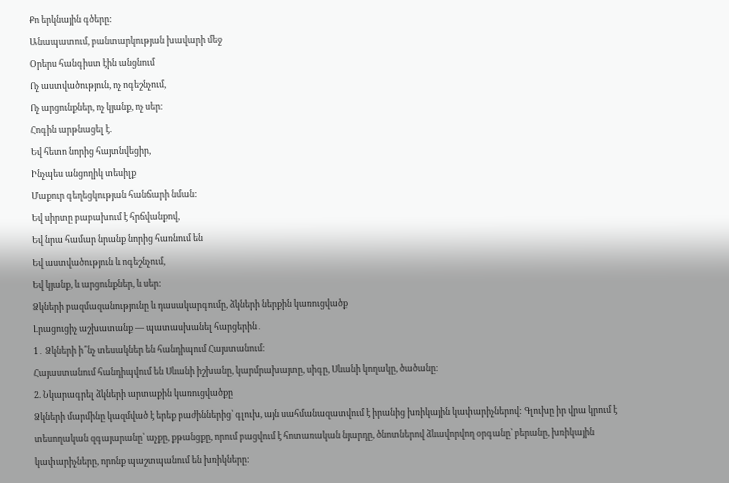Քո երկնային գծերը:
Անապատում, բանտարկության խավարի մեջ
Օրերս հանգիստ էին անցնում
Ոչ աստվածություն, ոչ ոգեշնչում,
Ոչ արցունքներ, ոչ կյանք, ոչ սեր։
Հոգին արթնացել է.
Եվ հետո նորից հայտնվեցիր,
Ինչպես անցողիկ տեսիլք
Մաքուր գեղեցկության հանճարի նման:
Եվ սիրտը բաբախում է հրճվանքով,
Եվ նրա համար նրանք նորից հառնում են
Եվ աստվածություն և ոգեշնչում,
Եվ կյանք, և արցունքներ, և սեր:
Ձկների բազմազանությունը և դասակարգումը, ձկների ներքին կառուցվածք
Լրացուցիչ աշխատանք — պատասխանել հարցերին․
1․ Ձկների ի՞նչ տեսակներ են հանդիպում Հայստանում։
Հայաստանում հանդիպվում են Սևանի իշխանը, կարմրախայտը, սիգը, Սևանի կողակը, ծածանը։
2. Նկարագրել ձկների արտաքին կառուցվածքը
Ձկների մարմինը կազմված է երեք բաժիններից՝ գլուխ, այն սահմանազատվում է իրանից խռիկային կափարիչներով: Գլուխը իր վրա կրում է տեսողական զգայարանը՝ աչքը, քթանցքը, որում բացվում է հոտառական նյարդը, ծնոտներով ձևավորվող օրգանը՝ բերանը, խռիկային կափարիչները, որոնք պաշտպանում են խռիկները: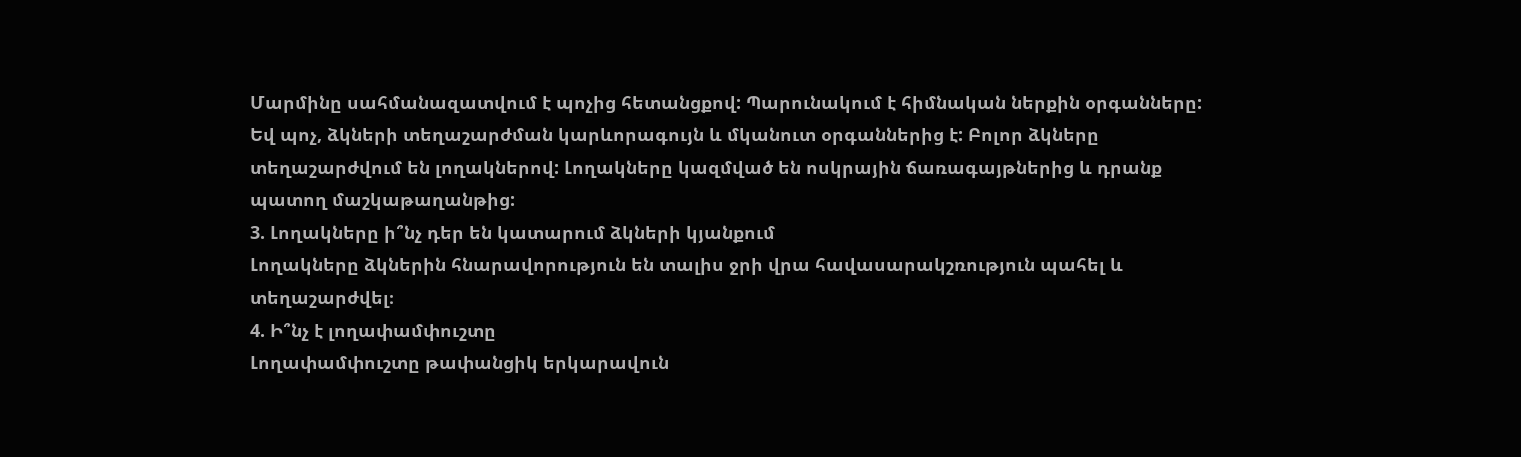Մարմինը սահմանազատվում է պոչից հետանցքով: Պարունակում է հիմնական ներքին օրգանները: Եվ պոչ, ձկների տեղաշարժման կարևորագույն և մկանուտ օրգաններից է: Բոլոր ձկները տեղաշարժվում են լողակներով: Լողակները կազմված են ոսկրային ճառագայթներից և դրանք պատող մաշկաթաղանթից:
3. Լողակները ի՞նչ դեր են կատարում ձկների կյանքում
Լողակները ձկներին հնարավորություն են տալիս ջրի վրա հավասարակշռություն պահել և տեղաշարժվել։
4. Ի՞նչ է լողափամփուշտը
Լողափամփուշտը թափանցիկ երկարավուն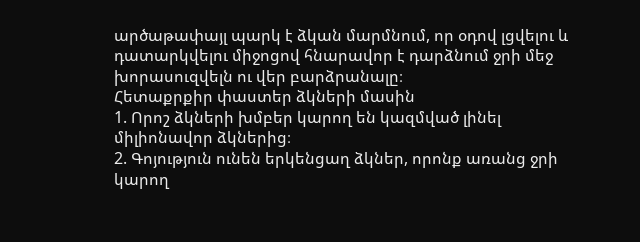արծաթափայլ պարկ է ձկան մարմնում, որ օդով լցվելու և դատարկվելու միջոցով հնարավոր է դարձնում ջրի մեջ խորասուզվելն ու վեր բարձրանալը։
Հետաքրքիր փաստեր ձկների մասին
1. Որոշ ձկների խմբեր կարող են կազմված լինել միլիոնավոր ձկներից։
2. Գոյություն ունեն երկենցաղ ձկներ, որոնք առանց ջրի կարող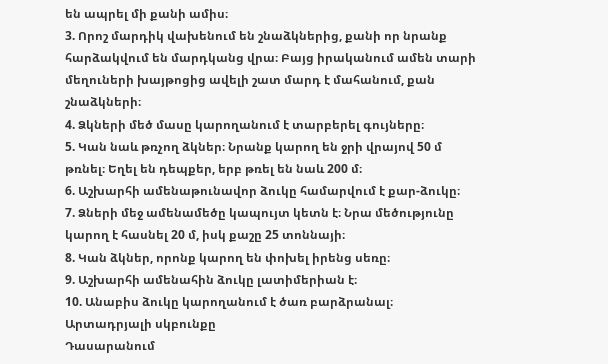են ապրել մի քանի ամիս։
3. Որոշ մարդիկ վախենում են շնաձկներից, քանի որ նրանք հարձակվում են մարդկանց վրա։ Բայց իրականում ամեն տարի մեղուների խայթոցից ավելի շատ մարդ է մահանում, քան շնաձկների։
4. Ձկների մեծ մասը կարողանում է տարբերել գույները։
5. Կան նաև թռչող ձկներ։ Նրանք կարող են ջրի վրայով 50 մ թռնել։ Եղել են դեպքեր, երբ թռել են նաև 200 մ։
6. Աշխարհի ամենաթունավոր ձուկը համարվում է քար-ձուկը։
7. Ձների մեջ ամենամեծը կապույտ կետն է։ Նրա մեծությունը կարող է հասնել 20 մ, իսկ քաշը 25 տոննայի։
8. Կան ձկներ, որոնք կարող են փոխել իրենց սեռը։
9. Աշխարհի ամենահին ձուկը լատիմերիան է։
10. Անաբիս ձուկը կարողանում է ծառ բարձրանալ։
Արտադրյալի սկբունքը
Դասարանում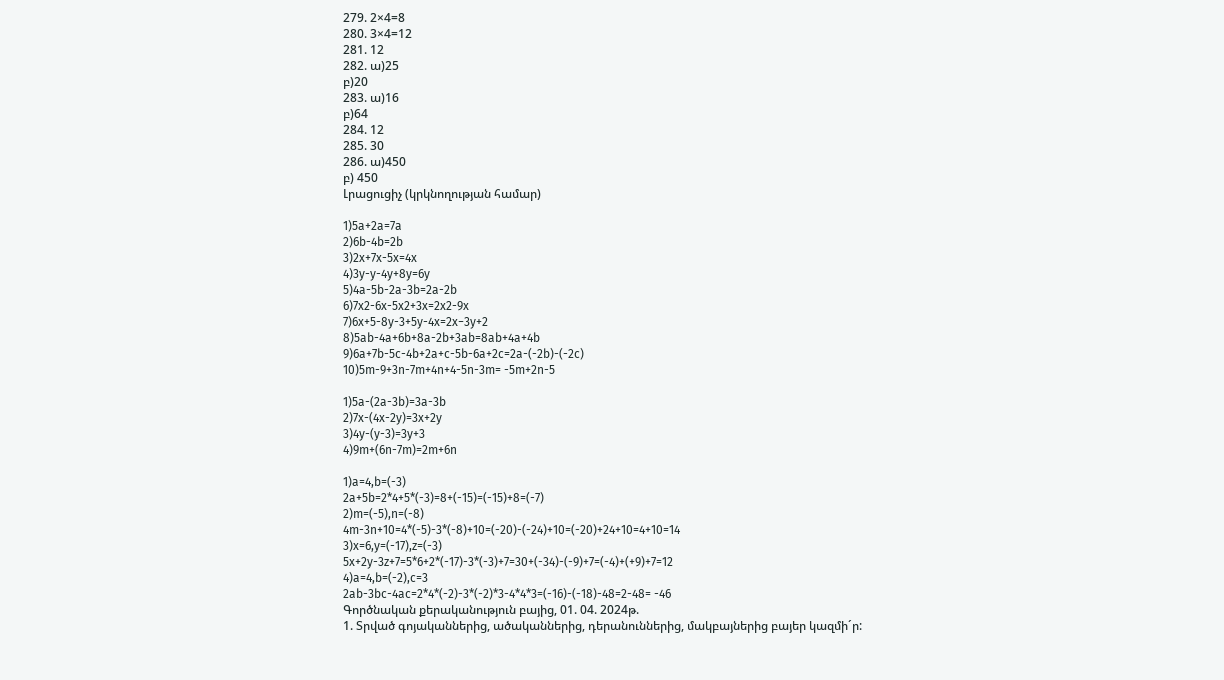279. 2×4=8
280. 3×4=12
281. 12
282. ա)25
բ)20
283. ա)16
բ)64
284. 12
285. 30
286. ա)450
բ) 450
Լրացուցիչ (կրկնողության համար)

1)5a+2a=7a
2)6b-4b=2b
3)2x+7x-5x=4x
4)3y-y-4y+8y=6y
5)4a-5b-2a-3b=2a-2b
6)7x2-6x-5x2+3x=2x2-9x
7)6x+5-8y-3+5y-4x=2x−3y+2
8)5ab-4a+6b+8a-2b+3ab=8ab+4a+4b
9)6a+7b-5c-4b+2a+c-5b-6a+2c=2a-(-2b)-(-2c)
10)5m-9+3n-7m+4n+4-5n-3m= -5m+2n-5

1)5a-(2a-3b)=3a-3b
2)7x-(4x-2y)=3x+2y
3)4y-(y-3)=3y+3
4)9m+(6n-7m)=2m+6n

1)a=4,b=(-3)
2a+5b=2*4+5*(-3)=8+(-15)=(-15)+8=(-7)
2)m=(-5),n=(-8)
4m-3n+10=4*(-5)-3*(-8)+10=(-20)-(-24)+10=(-20)+24+10=4+10=14
3)x=6,y=(-17),z=(-3)
5x+2y-3z+7=5*6+2*(-17)-3*(-3)+7=30+(-34)-(-9)+7=(-4)+(+9)+7=12
4)a=4,b=(-2),c=3
2ab-3bc-4ac=2*4*(-2)-3*(-2)*3-4*4*3=(-16)-(-18)-48=2-48= -46
Գործնական քերականություն բայից, 01. 04. 2024թ.
1. Տրված գոյականներից, ածականներից, դերանուններից, մակբայներից բայեր կազմի´ր: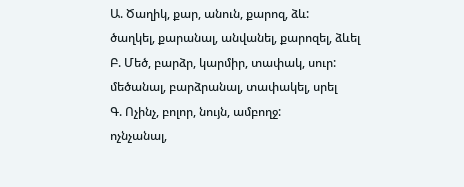Ա. Ծաղիկ, քար, անուն, քարոզ, ձև:
ծաղկել, քարանալ, անվանել, քարոզել, ձևել
Բ. Մեծ, բարձր, կարմիր, տափակ, սուր:
մեծանալ, բարձրանալ, տափակել, սրել
Գ. Ոչինչ, բոլոր, նույն, ամբողջ:
ոչնչանալ,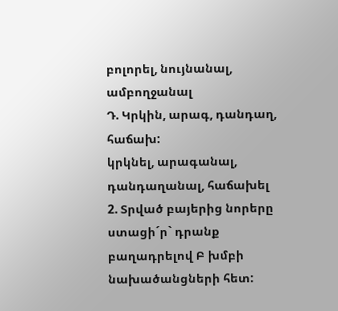բոլորել, նույնանալ, ամբողջանալ
Դ. Կրկին, արագ, դանդաղ, հաճախ:
կրկնել, արագանալ, դանդաղանալ, հաճախել
2. Տրված բայերից նորերը ստացի´ր` դրանք բաղադրելով Բ խմբի նախածանցների հետ: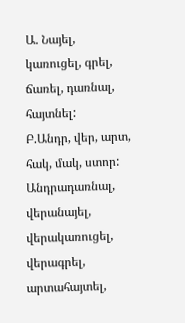Ա. Նայել, կառուցել, գրել, ճառել, դառնալ, հայտնել:
Բ.Անդր, վեր, արտ, հակ, մակ, ստոր:
Անդրադառնալ, վերանայել, վերակառուցել, վերագրել, արտահայտել,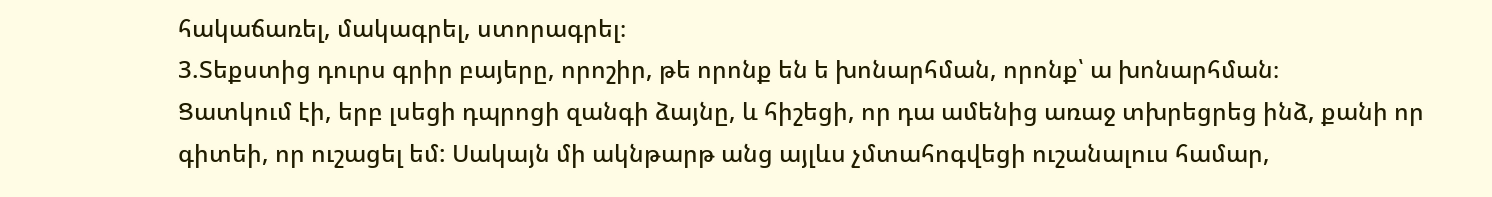հակաճառել, մակագրել, ստորագրել։
3.Տեքստից դուրս գրիր բայերը, որոշիր, թե որոնք են ե խոնարհման, որոնք՝ ա խոնարհման։
Ցատկում էի, երբ լսեցի դպրոցի զանգի ձայնը, և հիշեցի, որ դա ամենից առաջ տխրեցրեց ինձ, քանի որ գիտեի, որ ուշացել եմ: Սակայն մի ակնթարթ անց այլևս չմտահոգվեցի ուշանալուս համար,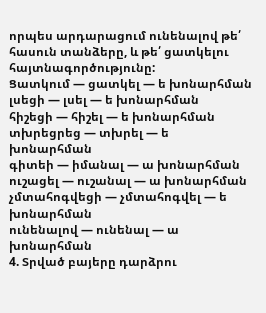որպես արդարացում ունենալով թե՛ հասուն տանձերը, և թե՛ ցատկելու հայտնագործությունը:
Ցատկում — ցատկել — ե խոնարհման
լսեցի — լսել — ե խոնարհման
հիշեցի — հիշել — ե խոնարհման
տխրեցրեց — տխրել — ե խոնարհման
գիտեի — իմանալ — ա խոնարհման
ուշացել — ուշանալ — ա խոնարհման
չմտահոգվեցի — չմտահոգվել — ե խոնարհման
ունենալով — ունենալ — ա խոնարհման
4. Տրված բայերը դարձրու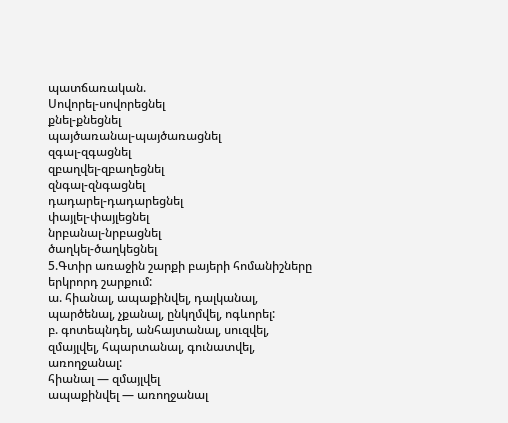պատճառական.
Սովորել-սովորեցնել
քնել-քնեցնել
պայծառանալ-պայծառացնել
զգալ-զգացնել
զբաղվել-զբաղեցնել
զնգալ-զնգացնել
դադարել-դադարեցնել
փայլել-փայլեցնել
նրբանալ-նրբացնել
ծաղկել-ծաղկեցնել
5.Գտիր առաջին շարքի բայերի հոմանիշները երկրորդ շարքում:
ա. հիանալ, ապաքինվել, դալկանալ, պարծենալ, չքանալ, ընկղմվել, ոգևորել:
բ. գոտեպնդել, անհայտանալ, սուզվել, զմայլվել, հպարտանալ, գունատվել, առողջանալ:
հիանալ — զմայլվել
ապաքինվել — առողջանալ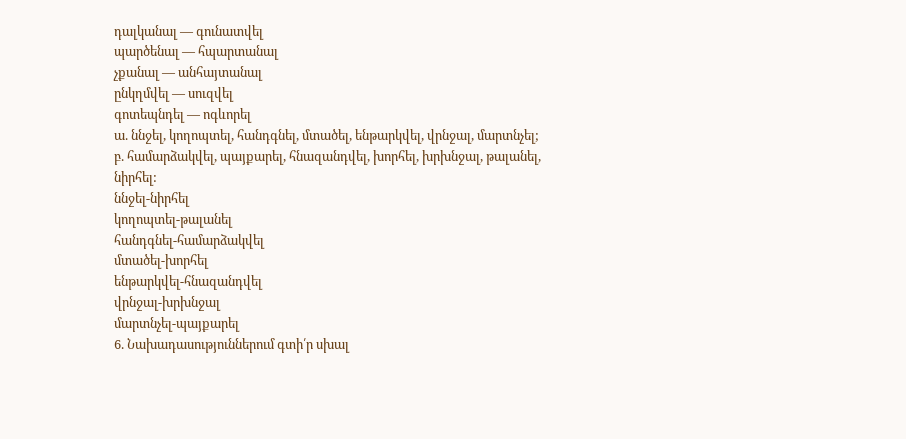դալկանալ — գունատվել
պարծենալ — հպարտանալ
չքանալ — անհայտանալ
ընկղմվել — սուզվել
գոտեպնդել — ոգևորել
ա. ննջել, կողոպտել, հանդգնել, մտածել, ենթարկվել, վրնջալ, մարտնչել;
բ. համարձակվել, պայքարել, հնազանդվել, խորհել, խրխնջալ, թալանել, նիրհել:
ննջել-նիրհել
կողոպտել-թալանել
հանդգնել-համարձակվել
մտածել-խորհել
ենթարկվել-հնազանդվել
վրնջալ-խրխնջալ
մարտնչել-պայքարել
6. Նախադասություններում գտի՛ր սխալ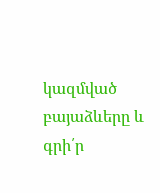կազմված բայաձևերը և գրի՛ր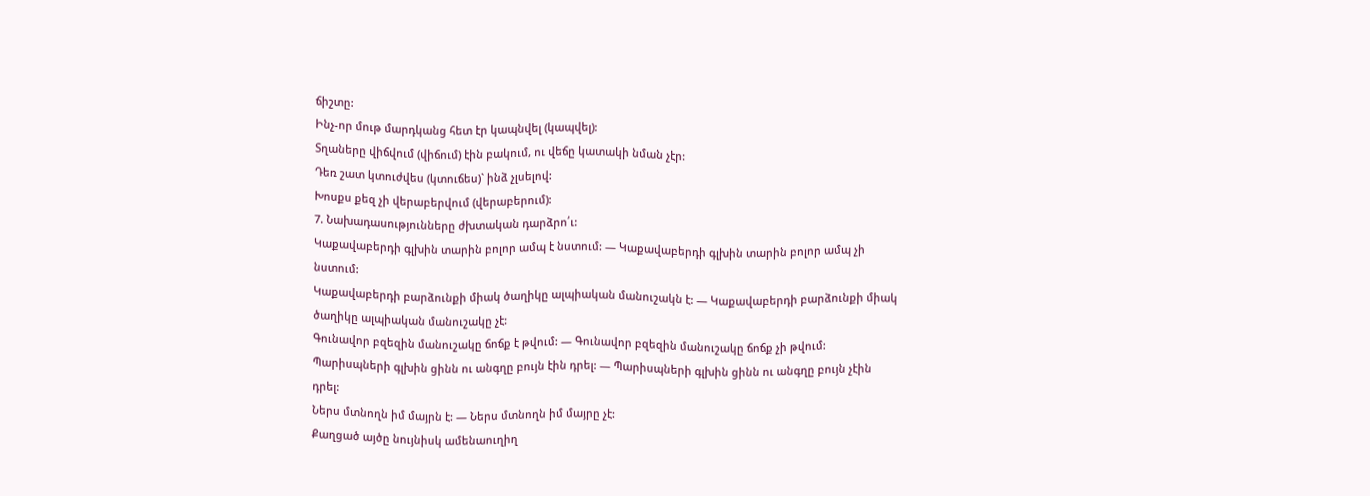ճիշտը:
Ինչ-որ մութ մարդկանց հետ էր կապնվել (կապվել):
Տղաները վիճվում (վիճում) էին բակում, ու վեճը կատակի նման չէր:
Դեռ շատ կտուժվես (կտուճես)` ինձ չլսելով:
Խոսքս քեզ չի վերաբերվում (վերաբերում):
7. Նախադասությունները ժխտական դարձրո՛ւ:
Կաքավաբերդի գլխին տարին բոլոր ամպ է նստում: — Կաքավաբերդի գլխին տարին բոլոր ամպ չի նստում:
Կաքավաբերդի բարձունքի միակ ծաղիկը ալպիական մանուշակն է: — Կաքավաբերդի բարձունքի միակ ծաղիկը ալպիական մանուշակը չէ:
Գունավոր բզեզին մանուշակը ճոճք է թվում: — Գունավոր բզեզին մանուշակը ճոճք չի թվում:
Պարիսպների գլխին ցինն ու անգղը բույն էին դրել: — Պարիսպների գլխին ցինն ու անգղը բույն չէին դրել:
Ներս մտնողն իմ մայրն է: — Ներս մտնողն իմ մայրը չէ:
Քաղցած այծը նույնիսկ ամենաուղիղ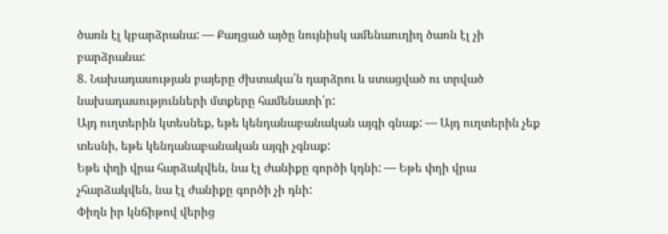ծառն էլ կբարձրանա: — Քաղցած այծը նույնիսկ ամենաուղիղ ծառն էլ չի բարձրանա:
8. Նախադասության բայերը ժխտակա՛ն դարձրու և ստացված ու տրված նախադասությունների մտքերը համենատի՛ր:
Այդ ուղտերին կտեսնեք, եթե կենդանաբանական այգի գնաք: — Այդ ուղտերին չեք տեսնի, եթե կենդանաբանական այգի չգնաք:
Եթե փղի վրա հարձակվեն, նա էլ ժանիքը գործի կդնի: — Եթե փղի վրա չհարձակվեն, նա էլ ժանիքը գործի չի դնի:
Փիղն իր կնճիթով վերից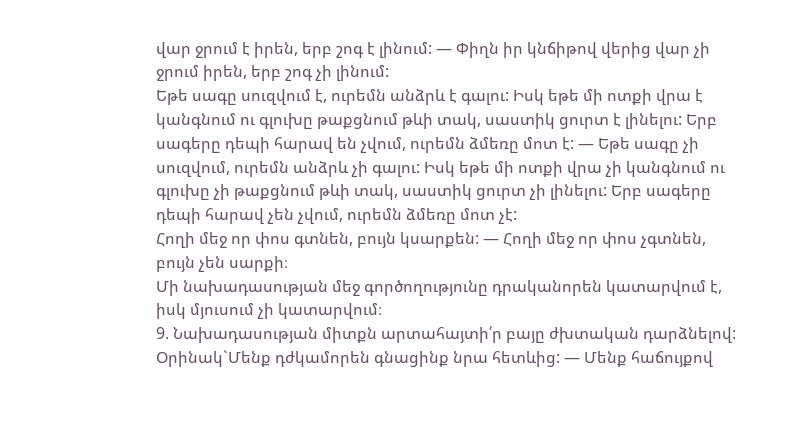վար ջրում է իրեն, երբ շոգ է լինում: — Փիղն իր կնճիթով վերից վար չի ջրում իրեն, երբ շոգ չի լինում:
Եթե սագը սուզվում է, ուրեմն անձրև է գալու: Իսկ եթե մի ոտքի վրա է կանգնում ու գլուխը թաքցնում թևի տակ, սաստիկ ցուրտ է լինելու: Երբ սագերը դեպի հարավ են չվում, ուրեմն ձմեռը մոտ է: — Եթե սագը չի սուզվում, ուրեմն անձրև չի գալու: Իսկ եթե մի ոտքի վրա չի կանգնում ու գլուխը չի թաքցնում թևի տակ, սաստիկ ցուրտ չի լինելու: Երբ սագերը դեպի հարավ չեն չվում, ուրեմն ձմեռը մոտ չէ:
Հողի մեջ որ փոս գտնեն, բույն կսարքեն: — Հողի մեջ որ փոս չգտնեն, բույն չեն սարքի։
Մի նախադասության մեջ գործողությունը դրականորեն կատարվում է, իսկ մյուսում չի կատարվում։
9. Նախադասության միտքն արտահայտի՛ր բայը ժխտական դարձնելով:
Օրինակ`Մենք դժկամորեն գնացինք նրա հետևից: — Մենք հաճույքով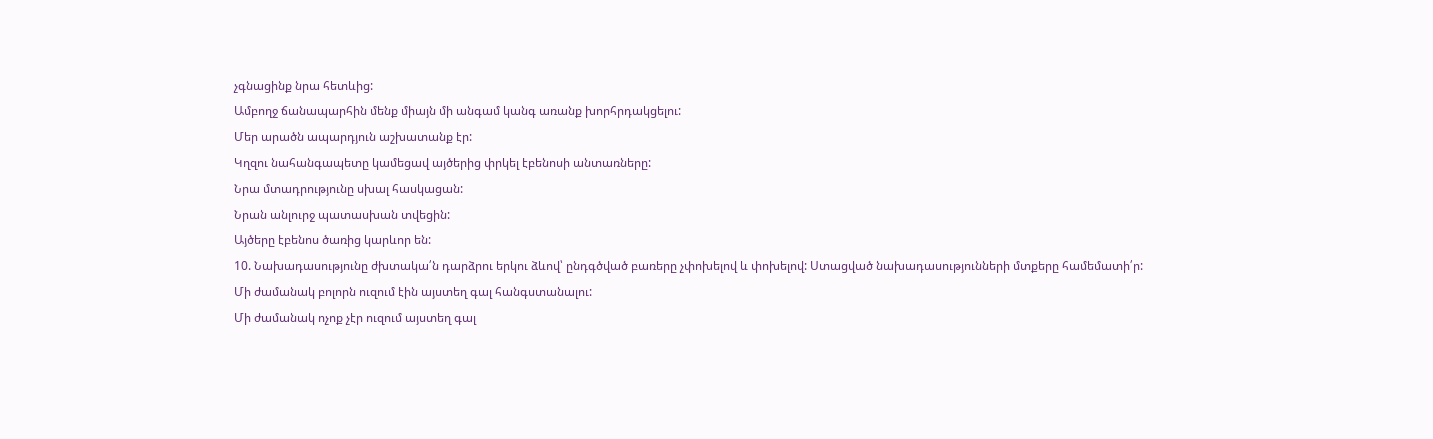չգնացինք նրա հետևից:
Ամբողջ ճանապարհին մենք միայն մի անգամ կանգ առանք խորհրդակցելու:
Մեր արածն ապարդյուն աշխատանք էր:
Կղզու նահանգապետը կամեցավ այծերից փրկել էբենոսի անտառները:
Նրա մտադրությունը սխալ հասկացան:
Նրան անլուրջ պատասխան տվեցին:
Այծերը էբենոս ծառից կարևոր են:
10. Նախադասությունը ժխտակա՛ն դարձրու երկու ձևով՝ ընդգծված բառերը չփոխելով և փոխելով: Ստացված նախադասությունների մտքերը համեմատի՛ր:
Մի ժամանակ բոլորն ուզում էին այստեղ գալ հանգստանալու:
Մի ժամանակ ոչոք չէր ուզում այստեղ գալ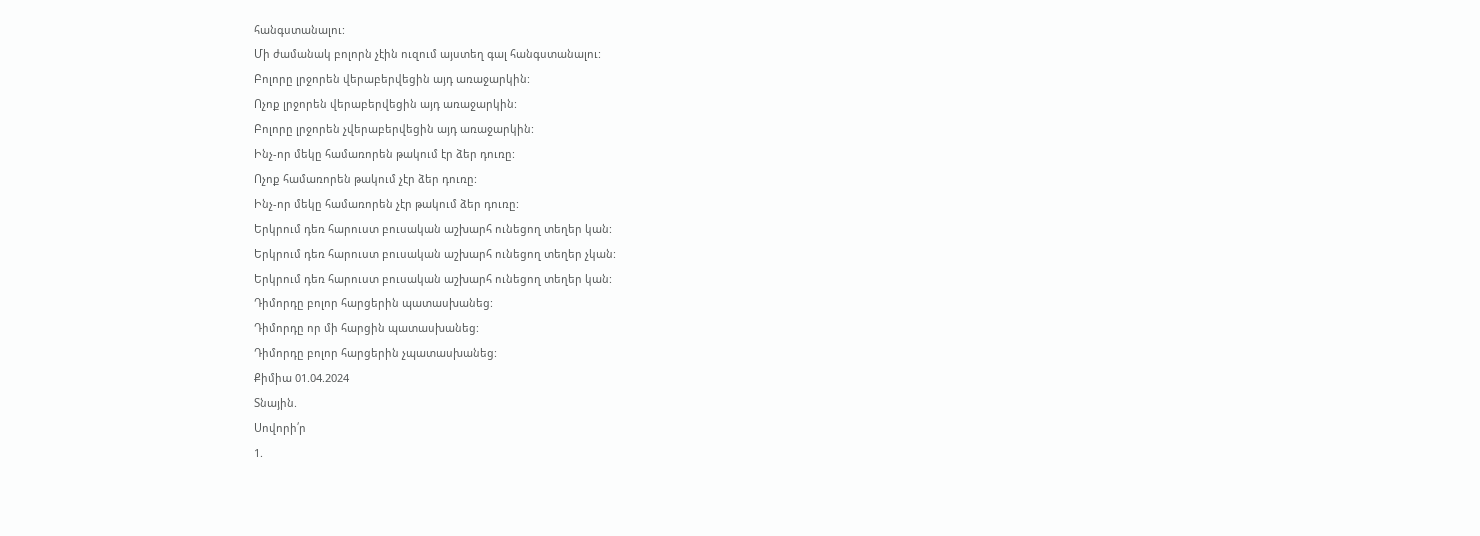հանգստանալու:
Մի ժամանակ բոլորն չէին ուզում այստեղ գալ հանգստանալու:
Բոլորը լրջորեն վերաբերվեցին այդ առաջարկին:
Ոչոք լրջորեն վերաբերվեցին այդ առաջարկին:
Բոլորը լրջորեն չվերաբերվեցին այդ առաջարկին:
Ինչ-որ մեկը համառորեն թակում էր ձեր դուռը:
Ոչոք համառորեն թակում չէր ձեր դուռը:
Ինչ-որ մեկը համառորեն չէր թակում ձեր դուռը:
Երկրում դեռ հարուստ բուսական աշխարհ ունեցող տեղեր կան:
Երկրում դեռ հարուստ բուսական աշխարհ ունեցող տեղեր չկան:
Երկրում դեռ հարուստ բուսական աշխարհ ունեցող տեղեր կան:
Դիմորդը բոլոր հարցերին պատասխանեց:
Դիմորդը որ մի հարցին պատասխանեց:
Դիմորդը բոլոր հարցերին չպատասխանեց:
Քիմիա 01.04.2024
Տնային.
Սովորի՛ր
1.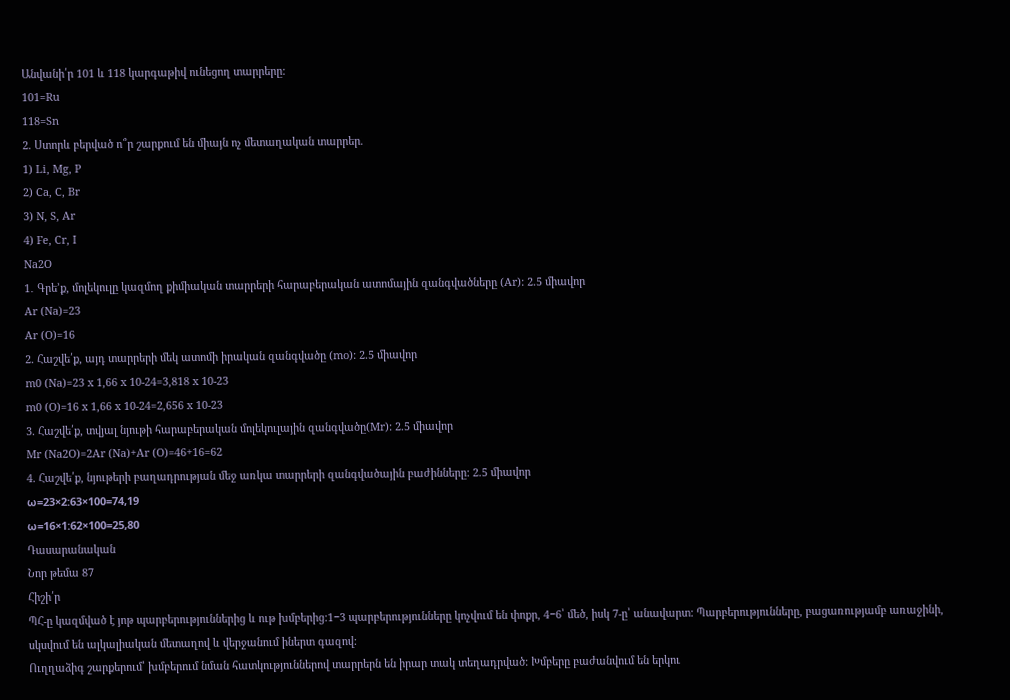Անվանի՛ր 101 և 118 կարգաթիվ ունեցող տարրերը:
101=Ru
118=Sn
2. Ստորև բերված ո՞ր շարքում են միայն ոչ մետաղական տարրեր.
1) Li, Mg, P
2) Ca, C, Br
3) N, S, Ar
4) Fe, Cr, I
Na2O
1․ Գրե’ք, մոլեկուլը կազմող քիմիական տարրերի հարաբերական ատոմային զանգվածները (Ar): 2.5 միավոր
Ar (Na)=23
Ar (O)=16
2. Հաշվե՛ք, այդ տարրերի մեկ ատոմի իրական զանգվածը (mo): 2.5 միավոր
m0 (Na)=23 x 1,66 x 10-24=3,818 x 10-23
m0 (O)=16 x 1,66 x 10-24=2,656 x 10-23
3. Հաշվե՛ք, տվյալ նյութի հարաբերական մոլեկուլային զանգվածը(Mr): 2.5 միավոր
Mr (Na2O)=2Ar (Na)+Ar (O)=46+16=62
4. Հաշվե՛ք, նյութերի բաղադրության մեջ առկա տարրերի զանգվածային բաժինները: 2.5 միավոր
ω=23×2:63×100=74,19
ω=16×1:62×100=25,80
Դասարանական
Նոր թեմա 87
Հիշի՛ր
ՊՀ-ը կազմված է յոթ պարբերություններից և ութ խմբերից:1−3 պարբերությունները կոչվում են փոքր, 4−6՝ մեծ, իսկ 7-ը՝ անավարտ: Պարբերությունները, բացառությամբ առաջինի, սկսվում են ալկալիական մետաղով և վերջանում իներտ գազով:
Ուղղաձիգ շարքերում՝ խմբերում նման հատկություններով տարրերն են իրար տակ տեղադրված: Խմբերը բաժանվում են երկու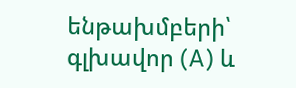ենթախմբերի՝ գլխավոր (A) և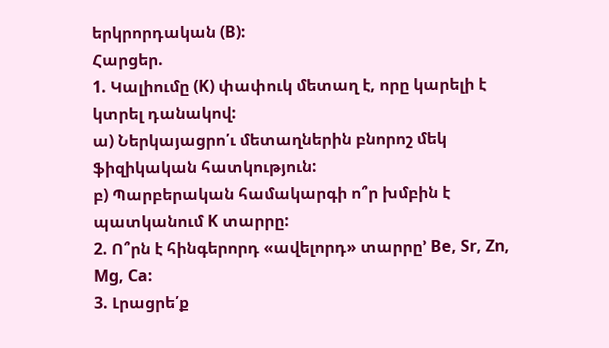երկրորդական (B):
Հարցեր.
1. Կալիումը (K) փափուկ մետաղ է, որը կարելի է կտրել դանակով:
ա) Ներկայացրո՛ւ մետաղներին բնորոշ մեկ ֆիզիկական հատկություն:
բ) Պարբերական համակարգի ո՞ր խմբին է պատկանում K տարրը:
2. Ո՞րն է հինգերորդ «ավելորդ» տարրը’ Be, Sr, Zn, Mg, Ca:
3. Լրացրե՛ք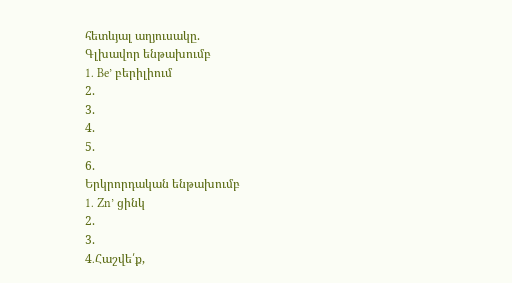հետևյալ աղյուսակը.
Գլխավոր ենթախումբ
1. Be’ բերիլիում
2.
3.
4.
5.
6.
Երկրորդական ենթախումբ
1. Zn’ ցինկ
2.
3.
4․Հաշվե՛ք,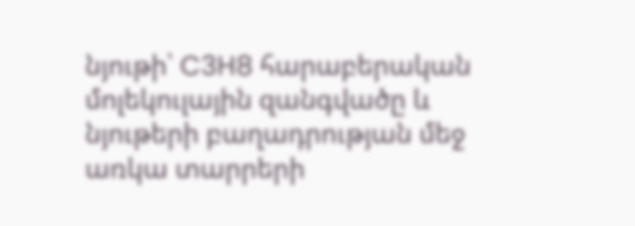նյութի՝ C3H8 հարաբերական մոլեկուլային զանգվածը և նյութերի բաղադրության մեջ առկա տարրերի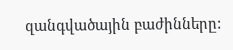զանգվածային բաժինները: